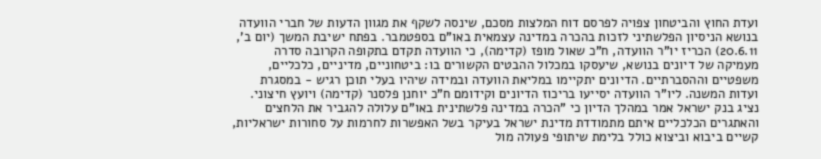ועדת החוץ והביטחון צפויה לפרסם דוח המלצות מסכם, שינסה לשקף את מגוון הדעות של חברי הוועדה בנושא הניסיון הפלשתיני לזכות בהכרה במדינה עצמאית באו"ם בספטמבר. בפתח ישיבת המשך (יום ב', 20.6.11) הכריז יו"ר הוועדה, ח"כ שאול מופז (קדימה), כי הוועדה תקדם בתקופה הקרובה סדרה מעמיקה של דיונים בנושא, שיעסקו במכלול ההבטים הקשורים בו: ביטחוניים, מדיניים, כלכליים, משפטיים וההסברתיים. הדיונים יתקיימו במליאת הוועדה ובמידה שיהיו בעלי תוכן רגיש - במסגרת ועדות המשנה. ליו"ר הוועדה יסייעו בריכוז הדיונים וקידומם ח"כ יוחנן פלסנר (קדימה) ויועץ חיצוני.
נציג בנק ישראל אמר במהלך הדיון כי "הכרה במדינה פלשתינית באו"ם עלולה להגביר את הלחצים והאתגרים הכלכליים איתם מתמודדת מדינת ישראל בעיקר בשל האפשרות לחרמות על סחורות ישראליות, קשיים ביבוא וביצוא כולל בלימת שיתופי פעולה מול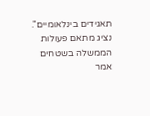תאגידים בינלאומיים".
נציג מתאם פעולות הממשלה בשטחים אמר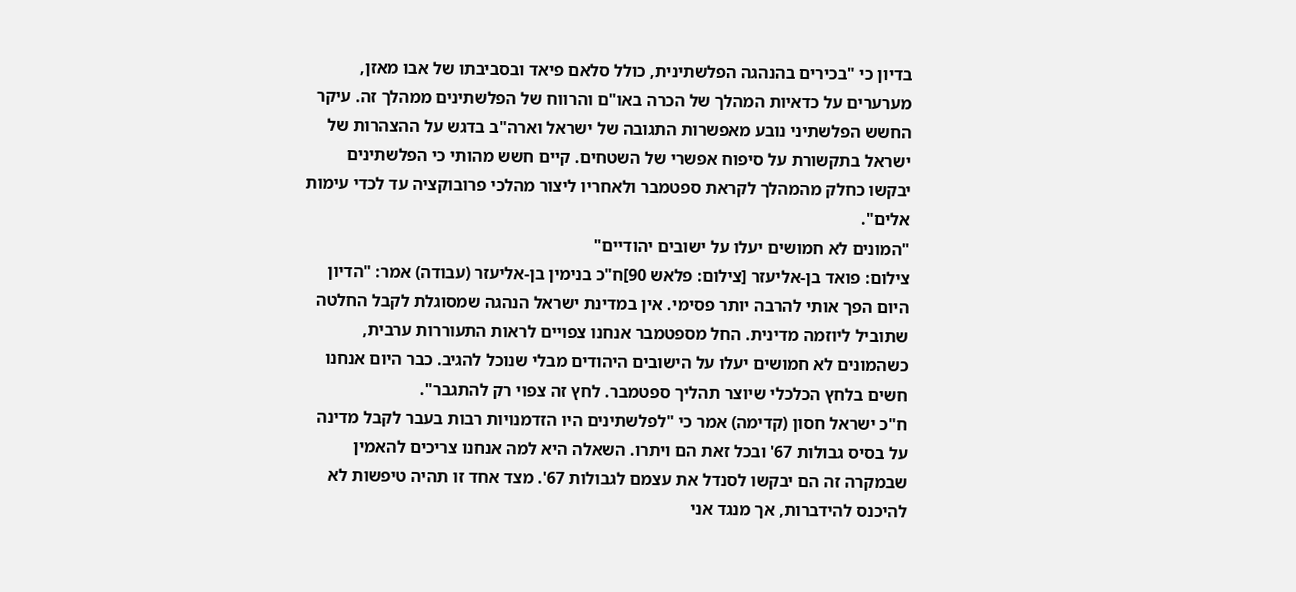בדיון כי "בכירים בהנהגה הפלשתינית, כולל סלאם פיאד ובסביבתו של אבו מאזן, מערערים על כדאיות המהלך של הכרה באו"ם והרווח של הפלשתינים ממהלך זה. עיקר החשש הפלשתיני נובע מאפשרות התגובה של ישראל וארה"ב בדגש על ההצהרות של ישראל בתקשורת על סיפוח אפשרי של השטחים. קיים חשש מהותי כי הפלשתינים יבקשו כחלק מהמהלך לקראת ספטמבר ולאחריו ליצור מהלכי פרובוקציה עד לכדי עימות אלים".
"המונים לא חמושים יעלו על ישובים יהודיים"
צילום: פואד בן-אליעזר [צילום: פלאש 90]ח"כ בנימין בן-אליעזר (עבודה) אמר: "הדיון היום הפך אותי להרבה יותר פסימי. אין במדינת ישראל הנהגה שמסוגלת לקבל החלטה שתוביל ליוזמה מדינית. החל מספטמבר אנחנו צפויים לראות התעוררות ערבית, כשהמונים לא חמושים יעלו על הישובים היהודים מבלי שנוכל להגיב. כבר היום אנחנו חשים בלחץ הכלכלי שיוצר תהליך ספטמבר. לחץ זה צפוי רק להתגבר".
ח"כ ישראל חסון (קדימה) אמר כי "לפלשתינים היו הזדמנויות רבות בעבר לקבל מדינה על בסיס גבולות 67' ובכל זאת הם ויתרו. השאלה היא למה אנחנו צריכים להאמין שבמקרה זה הם יבקשו לסנדל את עצמם לגבולות 67'. מצד אחד זו תהיה טיפשות לא להיכנס להידברות, אך מנגד אני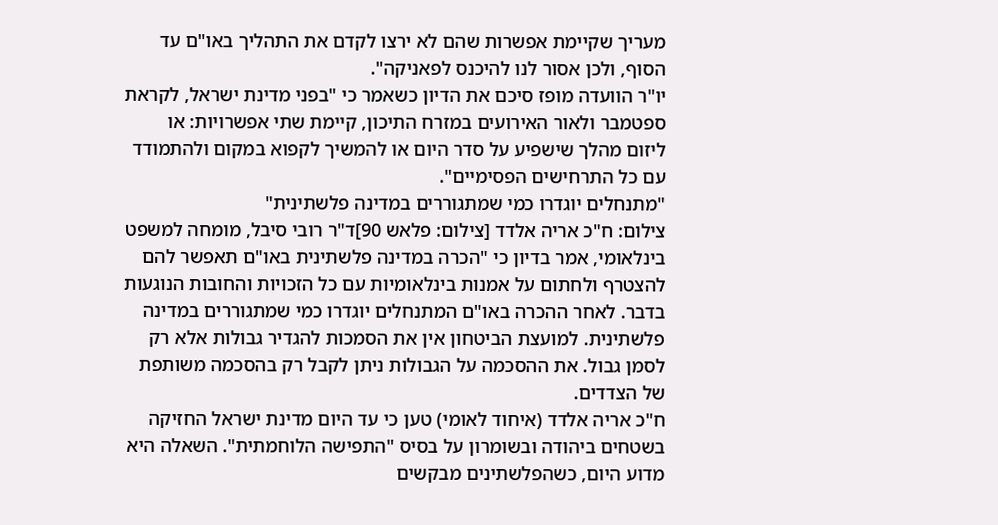מעריך שקיימת אפשרות שהם לא ירצו לקדם את התהליך באו"ם עד הסוף, ולכן אסור לנו להיכנס לפאניקה".
יו"ר הוועדה מופז סיכם את הדיון כשאמר כי "בפני מדינת ישראל, לקראת ספטמבר ולאור האירועים במזרח התיכון, קיימת שתי אפשרויות: או ליזום מהלך שישפיע על סדר היום או להמשיך לקפוא במקום ולהתמודד עם כל התרחישים הפסימיים".
"מתנחלים יוגדרו כמי שמתגוררים במדינה פלשתינית"
צילום: ח"כ אריה אלדד [צילום: פלאש 90]ד"ר רובי סיבל, מומחה למשפט בינלאומי, אמר בדיון כי "הכרה במדינה פלשתינית באו"ם תאפשר להם להצטרף ולחתום על אמנות בינלאומיות עם כל הזכויות והחובות הנוגעות בדבר. לאחר ההכרה באו"ם המתנחלים יוגדרו כמי שמתגוררים במדינה פלשתינית. למועצת הביטחון אין את הסמכות להגדיר גבולות אלא רק לסמן גבול. את ההסכמה על הגבולות ניתן לקבל רק בהסכמה משותפת של הצדדים.
ח"כ אריה אלדד (איחוד לאומי) טען כי עד היום מדינת ישראל החזיקה בשטחים ביהודה ובשומרון על בסיס "התפישה הלוחמתית". השאלה היא מדוע היום, כשהפלשתינים מבקשים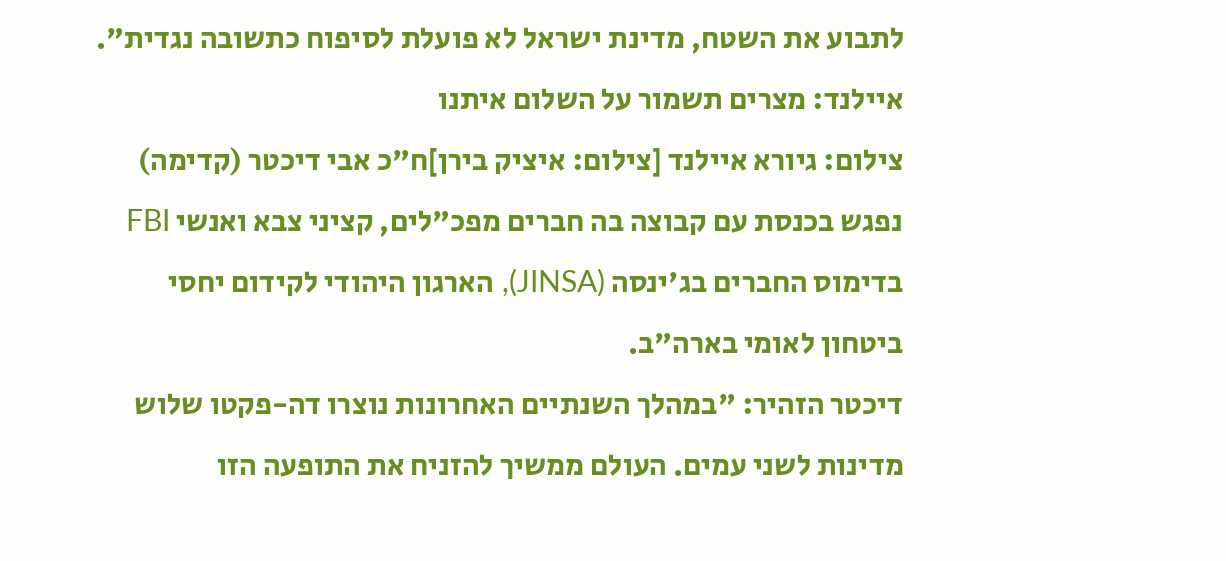לתבוע את השטח, מדינת ישראל לא פועלת לסיפוח כתשובה נגדית".
איילנד: מצרים תשמור על השלום איתנו
צילום: גיורא איילנד [צילום: איציק בירן]ח"כ אבי דיכטר (קדימה) נפגש בכנסת עם קבוצה בה חברים מפכ"לים, קציני צבא ואנשי FBI בדימוס החברים בג'ינסה (JINSA), הארגון היהודי לקידום יחסי ביטחון לאומי בארה"ב.
דיכטר הזהיר: "במהלך השנתיים האחרונות נוצרו דה-פקטו שלוש מדינות לשני עמים. העולם ממשיך להזניח את התופעה הזו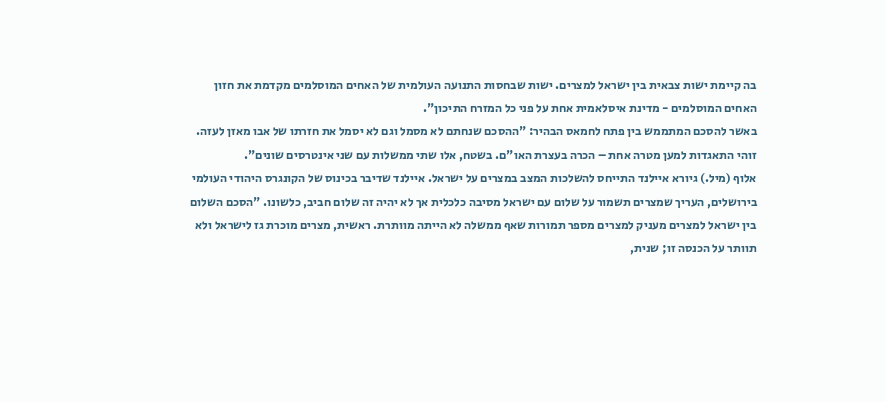בה קיימת ישות צבאית בין ישראל למצרים. ישות שבחסות התנועה העולמית של האחים המוסלמים מקדמת את חזון האחים המוסלמים - מדינת איסלאמית אחת על פני כל המזרח התיכון".
באשר להסכם המתממש בין פתח לחמאס הבהיר: "ההסכם שנחתם לא מסמל וגם לא יסמל את חזרתו של אבו מאזן לעזה. זוהי התאגדות למען מטרה אחת – הכרה בעצרת האו"ם. בשטח, אלו שתי ממשלות עם שני אינטרסים שונים".
אלוף (מיל.) גיורא איילנד התייחס להשלכות המצב במצרים על ישראל. איילנד שדיבר בכינוס של הקונגרס היהודי העולמי בירושלים, העריך שמצרים תשמור על שלום עם ישראל מסיבה כלכלית אך לא יהיה זה שלום חביב, כלשונו. "הסכם השלום בין ישראל למצרים מעניק למצרים מספר תמורות שאף ממשלה לא הייתה מוותרת. ראשית, מצרים מוכרת גז לישראל ולא תוותר על הכנסה זו; שנית,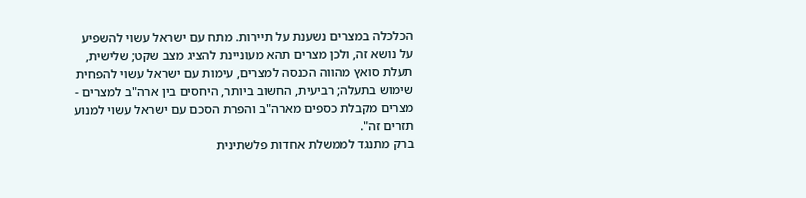הכלכלה במצרים נשענת על תיירות. מתח עם ישראל עשוי להשפיע על נושא זה, ולכן מצרים תהא מעוניינת להציג מצב שקט; שלישית, תעלת סואץ מהווה הכנסה למצרים, עימות עם ישראל עשוי להפחית שימוש בתעלה; רביעית, החשוב ביותר, היחסים בין ארה"ב למצרים - מצרים מקבלת כספים מארה"ב והפרת הסכם עם ישראל עשוי למנוע תזרים זה".
ברק מתנגד לממשלת אחדות פלשתינית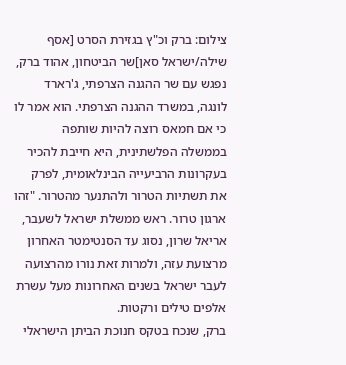צילום: ברק וכ"ץ בגזירת הסרט [אסף שילה/ישראל סאן]שר הביטחון, אהוד ברק, נפגש עם שר ההגנה הצרפתי, ג'רארד לונגה, במשרד ההגנה הצרפתי. הוא אמר לו כי אם חמאס רוצה להיות שותפה בממשלה הפלשתינית, היא חייבת להכיר בעקרונות הרביעייה הבינלאומית, לפרק את תשתיות הטרור ולהתנער מהטרור. "זהו ארגון טרור. ראש ממשלת ישראל לשעבר, אריאל שרון, נסוג עד הסנטימטר האחרון מרצועת עזה, ולמרות זאת נורו מהרצועה לעבר ישראל בשנים האחרונות מעל עשרת אלפים טילים ורקטות.
ברק, שנכח בטקס חנוכת הביתן הישראלי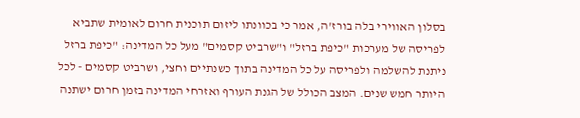בסלון האווירי בלה בורז'ה, אמר כי בכוונתו ליזום תוכנית חרום לאומית שתביא לפריסה של מערכות "כיפת ברזל" ו"שרביט קסמים" מעל כל המדינה: "כיפת ברזל ניתנת להשלמה ולפריסה על כל המדינה בתוך כשנתיים וחצי, ושרביט קסמים - לכל היותר חמש שנים. המצב הכולל של הגנת העורף ואזרחי המדינה בזמן חרום ישתנה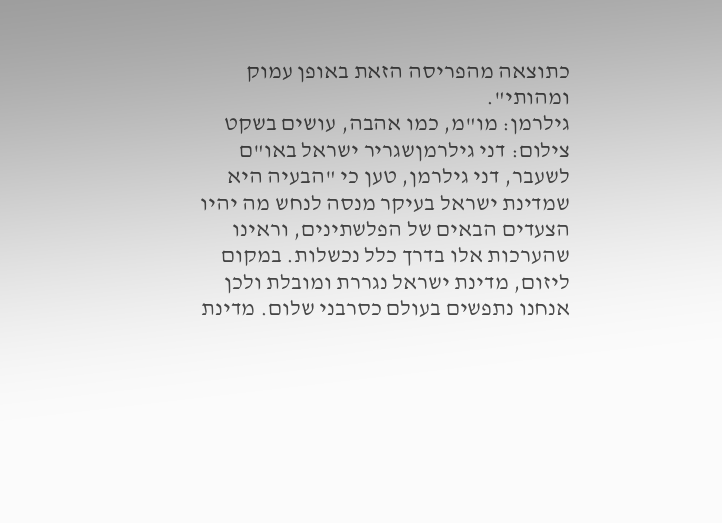כתוצאה מהפריסה הזאת באופן עמוק ומהותי".
גילרמן: מו"מ, כמו אהבה, עושים בשקט
צילום: דני גילרמןשגריר ישראל באו"ם לשעבר, דני גילרמן, טען כי "הבעיה היא שמדינת ישראל בעיקר מנסה לנחש מה יהיו הצעדים הבאים של הפלשתינים, וראינו שהערכות אלו בדרך כלל נכשלות. במקום ליזום, מדינת ישראל נגררת ומובלת ולכן אנחנו נתפשים בעולם כסרבני שלום. מדינת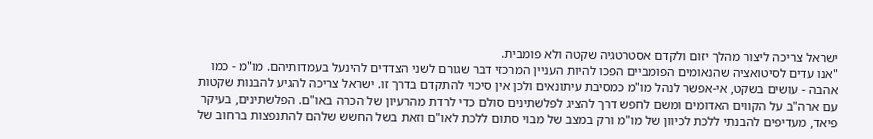ישראל צריכה ליצור מהלך יזום ולקדם אסטרטגיה שקטה ולא פומבית.
"אנו עדים לסיטואציה שהנאומים הפומביים הפכו להיות העניין המרכזי דבר שגורם לשני הצדדים להינעל בעמדותיהם. מו"מ - כמו אהבה - עושים בשקט, אי-אפשר לנהל מו"מ כמסיבת עיתונאים ולכן אין סיכוי להתקדם בדרך זו. ישראל צריכה להגיע להבנות שקטות עם ארה"ב על הקווים האדומים ומשם לחפש דרך להציג לפלשתינים סולם כדי לרדת מהרעיון של הכרה באו"ם. הפלשתינים, בעיקר פיאד, מעדיפים להבנתי ללכת לכיוון של מו"מ ורק במצב של מבוי סתום ללכת לאו"ם וזאת בשל החשש שלהם להתנפצות ברחוב של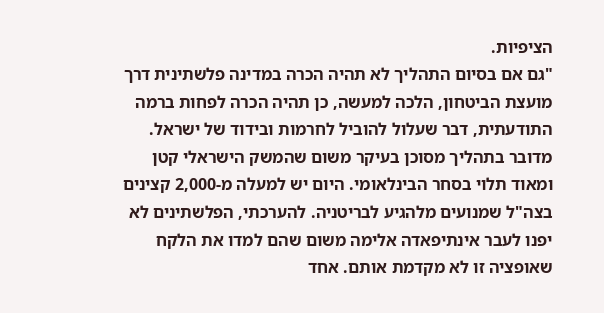הציפיות.
"גם אם בסיום התהליך לא תהיה הכרה במדינה פלשתינית דרך מועצת הביטחון, הלכה למעשה, כן תהיה הכרה לפחות ברמה התודעתית, דבר שעלול להוביל לחרמות ובידוד של ישראל. מדובר בתהליך מסוכן בעיקר משום שהמשק הישראלי קטן ומאוד תלוי בסחר הבינלאומי. היום יש למעלה מ-2,000 קצינים בצה"ל שמנועים מלהגיע לבריטניה. להערכתי, הפלשתינים לא יפנו לעבר אינתיפאדה אלימה משום שהם למדו את הלקח שאופציה זו לא מקדמת אותם. אחד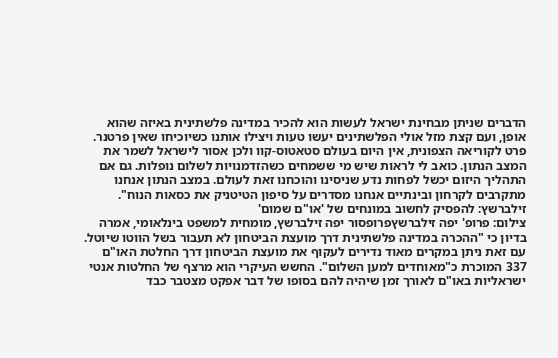הדברים שניתן מבחינת ישראל לעשות הוא להכיר במדינה פלשתינית באיזה שהוא אופן, ועם קצת מזל אולי הפלשתינים יעשו טעות ויצילו אותנו כשיוכיחו שאין פרטנר. פרט לקוריאה הצפונית, אין היום בעולם סטאטוס-קוו ולכן אסור לישראל לשמר את המצב הנתון. כואב לי לראות שיש מי ששמחים כשהזדמנויות לשלום נופלות. גם אם התהליך היזום יכשל לפחות נדע שניסינו והוכחנו זאת לעולם. במצב הנתון אנחנו מתקרבים לקרחון ובינתיים אנחנו מסדרים על סיפון הטיטניק את כסאות הנוח".
זילברשץ: להפסיק לחשוב במונחים של 'או"ם שמום'
צילום: פרופ' יפה זילברשץפרופסור יפה זילברשץ, מומחית למשפט בינלאומי, אמרה בדיון כי "ההכרה במדינה פלשתינית דרך מועצת הביטחון לא תעבור בשל הווטו שיוטל. עם זאת ניתן במקרים מאוד נדירים לעקוף את מועצת הביטחון דרך החלטת האו"ם 337 המוכרת כ"מאוחדים למען השלום". החשש העיקרי הוא מרצף של החלטות אנטי ישראליות באו"ם לאורך זמן שיהיה להם בסופו של דבר אפקט מצטבר כבד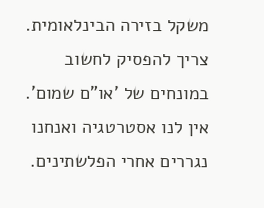משקל בזירה הבינלאומית. צריך להפסיק לחשוב במונחים של 'או"ם שמום'. אין לנו אסטרטגיה ואנחנו נגררים אחרי הפלשתינים.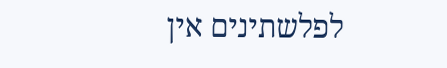לפלשתינים אין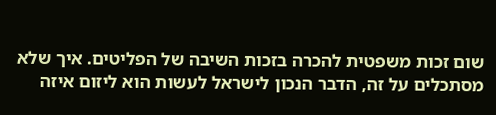שום זכות משפטית להכרה בזכות השיבה של הפליטים. איך שלא מסתכלים על זה, הדבר הנכון לישראל לעשות הוא ליזום איזה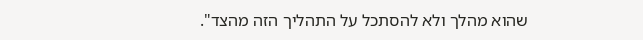שהוא מהלך ולא להסתכל על התהליך הזה מהצד".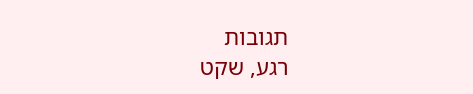תגובות
רגע, שקט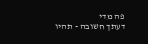פה מדי
דעתך חשובה - תהיו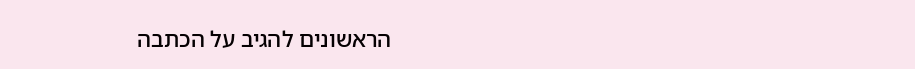הראשונים להגיב על הכתבה